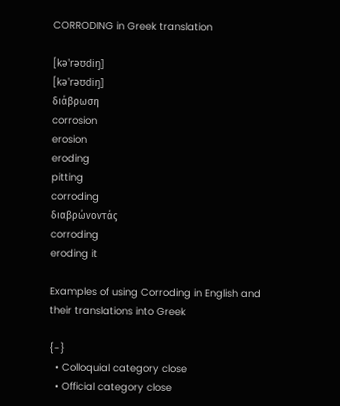CORRODING in Greek translation

[kə'rəʊdiŋ]
[kə'rəʊdiŋ]
διάβρωση
corrosion
erosion
eroding
pitting
corroding
διαβρώνοντάς
corroding
eroding it

Examples of using Corroding in English and their translations into Greek

{-}
  • Colloquial category close
  • Official category close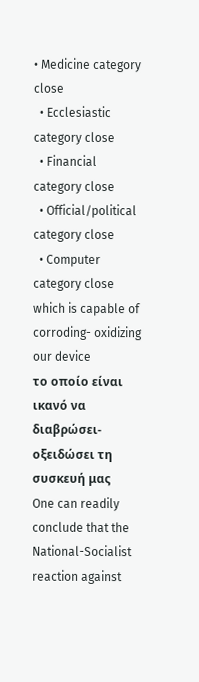• Medicine category close
  • Ecclesiastic category close
  • Financial category close
  • Official/political category close
  • Computer category close
which is capable of corroding- oxidizing our device
το οποίο είναι ικανό να διαβρώσει- οξειδώσει τη συσκευή μας
One can readily conclude that the National-Socialist reaction against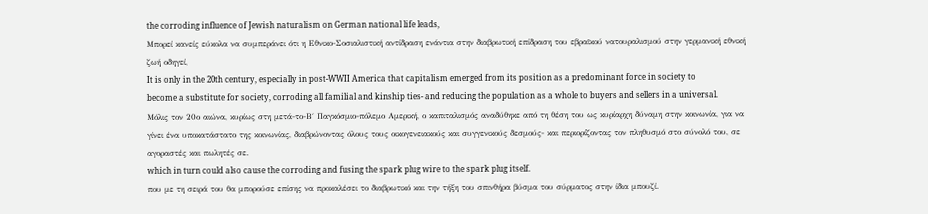the corroding influence of Jewish naturalism on German national life leads,
Μπορεί κανείς εύκολα να συμπεράνει ότι η Εθνικο-Σοσιαλιστική αντίδραση ενάντια στην διαβρωτική επίδραση του εβραϊκού νατουραλισμού στην γερμανική εθνική ζωή οδηγεί,
It is only in the 20th century, especially in post-WWII America that capitalism emerged from its position as a predominant force in society to become a substitute for society, corroding all familial and kinship ties- and reducing the population as a whole to buyers and sellers in a universal.
Μόλις τον 20ο αιώνα, κυρίως στη μετά-το-Β΄ Παγκόσμιο-πόλεμο Αμερική, ο καπιταλισμός αναδύθηκε από τη θέση του ως κυρίαρχη δύναμη στην κοινωνία, για να γίνει ένα υποκατάστατο της κοινωνίας, διαβρώνοντας όλους τους οικογενειακούς και συγγενικούς δεσμούς- και περιορίζοντας τον πληθυσμό στο σύνολό του, σε αγοραστές και πωλητές σε.
which in turn could also cause the corroding and fusing the spark plug wire to the spark plug itself.
που με τη σειρά του θα μπορούσε επίσης να προκαλέσει το διαβρωτικό και την τήξη του σπινθήρα βύσμα του σύρματος στην ίδια μπουζί.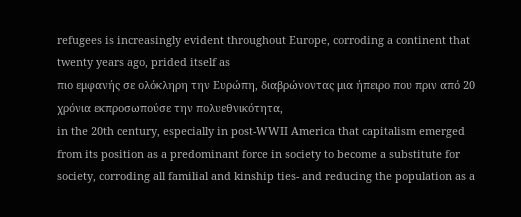refugees is increasingly evident throughout Europe, corroding a continent that twenty years ago, prided itself as
πιο εμφανής σε ολόκληρη την Ευρώπη, διαβρώνοντας μια ήπειρο που πριν από 20 χρόνια εκπροσωπούσε την πολυεθνικότητα,
in the 20th century, especially in post-WWII America that capitalism emerged from its position as a predominant force in society to become a substitute for society, corroding all familial and kinship ties- and reducing the population as a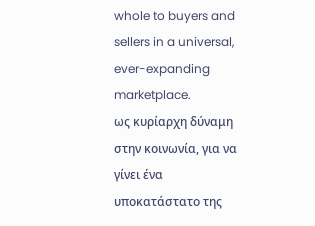whole to buyers and sellers in a universal, ever-expanding marketplace.
ως κυρίαρχη δύναμη στην κοινωνία, για να γίνει ένα υποκατάστατο της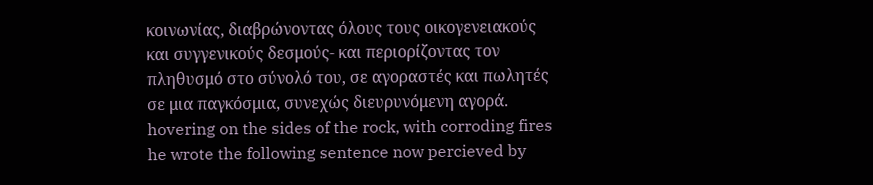κοινωνίας, διαβρώνοντας όλους τους οικογενειακούς και συγγενικούς δεσμούς- και περιορίζοντας τον πληθυσμό στο σύνολό του, σε αγοραστές και πωλητές σε μια παγκόσμια, συνεχώς διευρυνόμενη αγορά.
hovering on the sides of the rock, with corroding fires he wrote the following sentence now percieved by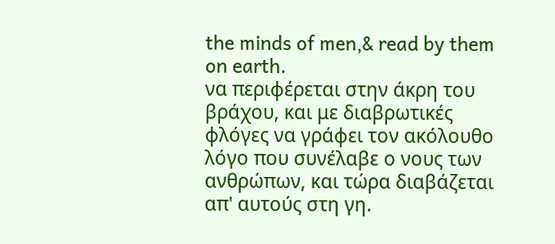the minds of men,& read by them on earth.
να περιφέρεται στην άκρη του βράχου, και με διαβρωτικές φλόγες να γράφει τον ακόλουθο λόγο που συνέλαβε ο νους των ανθρώπων, και τώρα διαβάζεται απ' αυτούς στη γη.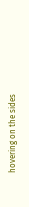hovering on the sides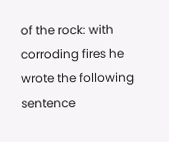of the rock: with corroding fires he wrote the following sentence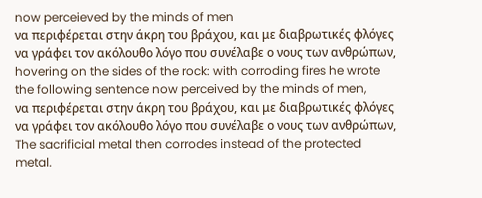now perceieved by the minds of men
να περιφέρεται στην άκρη του βράχου, και με διαβρωτικές φλόγες να γράφει τον ακόλουθο λόγο που συνέλαβε ο νους των ανθρώπων,
hovering on the sides of the rock: with corroding fires he wrote the following sentence now perceived by the minds of men,
να περιφέρεται στην άκρη του βράχου, και με διαβρωτικές φλόγες να γράφει τον ακόλουθο λόγο που συνέλαβε ο νους των ανθρώπων,
The sacrificial metal then corrodes instead of the protected metal.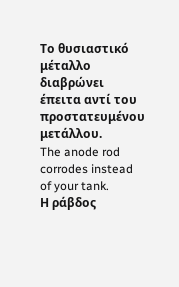Το θυσιαστικό μέταλλο διαβρώνει έπειτα αντί του προστατευμένου μετάλλου.
The anode rod corrodes instead of your tank.
Η ράβδος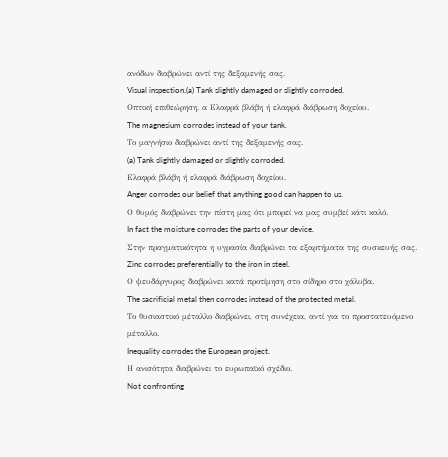ανόδων διαβρώνει αντί της δεξαμενής σας.
Visual inspection.(a) Tank slightly damaged or slightly corroded.
Οπτική επιθεώρηση. α Ελαφρά βλάβη ή ελαφρά διάβρωση δοχείου.
The magnesium corrodes instead of your tank.
Το μαγνήσιο διαβρώνει αντί της δεξαμενής σας.
(a) Tank slightly damaged or slightly corroded.
Ελαφρά βλάβη ή ελαφρά διάβρωση δοχείου.
Anger corrodes our belief that anything good can happen to us.
Ο θυμός διαβρώνει την πίστη μας ότι μπορεί να μας συμβεί κάτι καλό.
In fact the moisture corrodes the parts of your device.
Στην πραγματικότητα η υγρασία διαβρώνει τα εξαρτήματα της συσκευής σας.
Zinc corrodes preferentially to the iron in steel.
Ο ψευδάργυρος διαβρώνει κατά προτίμηση στο σίδηρο στο χάλυβα.
The sacrificial metal then corrodes instead of the protected metal.
Το θυσιαστικό μέταλλο διαβρώνει, στη συνέχεια, αντί για το προστατευόμενο μέταλλο.
Inequality corrodes the European project.
Η ανισότητα διαβρώνει το ευρωπαϊκό σχέδιο.
Not confronting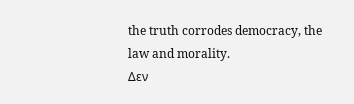the truth corrodes democracy, the law and morality.
Δεν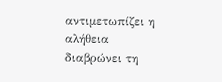αντιμετωπίζει η αλήθεια διαβρώνει τη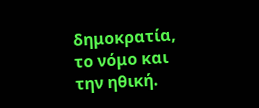δημοκρατία, το νόμο και την ηθική.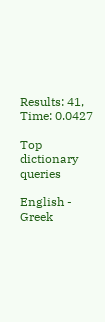Results: 41, Time: 0.0427

Top dictionary queries

English - Greek